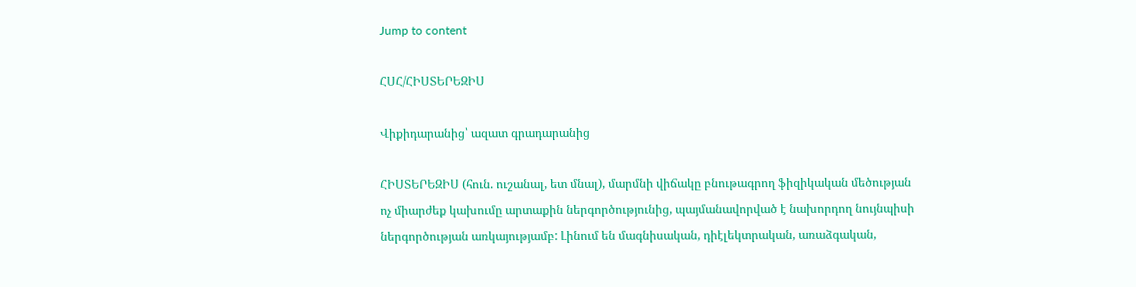Jump to content

ՀՍՀ/ՀԻՍՏԵՐԵԶԻՍ

Վիքիդարանից՝ ազատ գրադարանից

ՀԻՍՏԵՐԵԶԻՍ (հուն. ուշանալ, ետ մնալ), մարմնի վիճակը բնութագրող ֆիզիկական մեծության ոչ միարժեք կախումը արտաքին ներգործությունից, պայմանավորված է նախորդող նույնպիսի ներգործության առկայությամբ: Լինում են մագնիսական, դիէլեկտրական, առաձգական,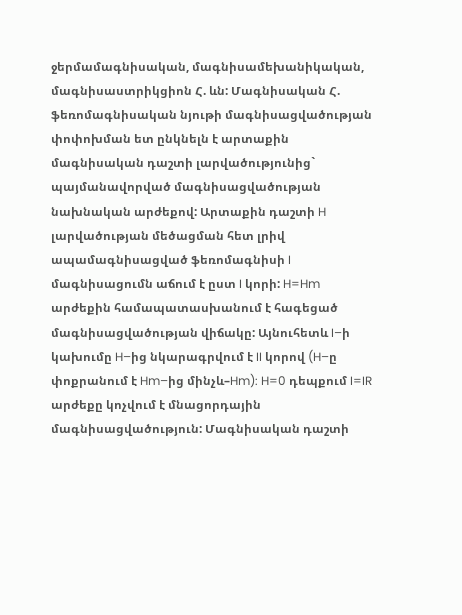ջերմամագնիսական, մագնիսամեխանիկական, մագնիսաստրիկցիոն Հ. ևն: Մագնիսական Հ. ֆեռոմագնիսական նյութի մագնիսացվածության փոփոխման ետ ընկնելն է արտաքին մագնիսական դաշտի լարվածությունից` պայմանավորված մագնիսացվածության նախնական արժեքով: Արտաքին դաշտի H լարվածության մեծացման հետ լրիվ ապամագնիսացված ֆեռոմագնիսի I մագնիսացումն աճում է ըստ I կորի: H=Hm արժեքին համապատասխանում է հագեցած մագնիսացվածության վիճակը: Այնուհետև I–ի կախումը H–ից նկարագրվում է II կորով (H–ը փոքրանում է Hm–ից մինչև–Hm): H=0 դեպքում I=IR արժեքը կոչվում է մնացորդային մագնիսացվածություն: Մագնիսական դաշտի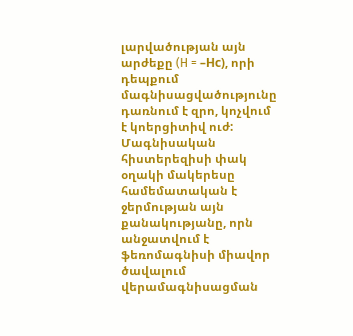լարվածության այն արժեքը (H = –Нс), որի դեպքում մագնիսացվածությունը դառնում է զրո, կոչվում է կոերցիտիվ ուժ: Մագնիսական հիստերեզիսի փակ օղակի մակերեսը համեմատական է ջերմության այն քանակությանը, որն անջատվում է ֆեռոմագնիսի միավոր ծավալում վերամագնիսացման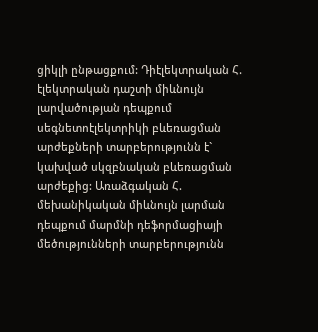ցիկլի ընթացքում: Դիէլեկտրական Հ. էլեկտրական դաշտի միևնույն լարվածության դեպքում սեգնետոէլեկտրիկի բևեռացման արժեքների տարբերությունն է` կախված սկզբնական բևեռացման արժեքից: Առաձգական Հ. մեխանիկական միևնույն լարման դեպքում մարմնի դեֆորմացիայի մեծությունների տարբերությունն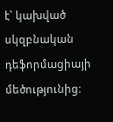է` կախված սկզբնական դեֆորմացիայի մեծությունից: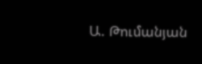Ա. Թումանյան